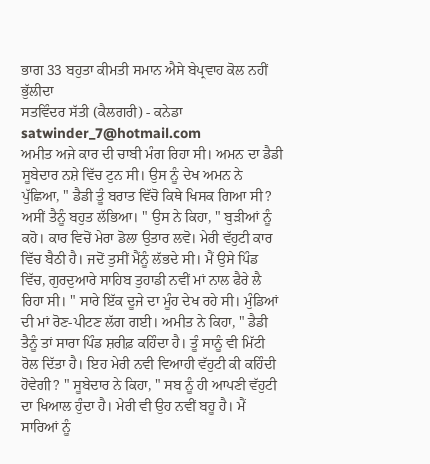ਭਾਗ 33 ਬਹੁਤਾ ਕੀਮਤੀ ਸਮਾਨ ਐਸੇ ਬੇਪ੍ਰਵਾਹ ਕੋਲ ਨਹੀਂ ਭੁੱਲੀਦਾ
ਸਤਵਿੰਦਰ ਸੱਤੀ (ਕੈਲਗਰੀ) - ਕਨੇਡਾ
satwinder_7@hotmail.com
ਅਮੀਤ ਅਜੇ ਕਾਰ ਦੀ ਚਾਬੀ ਮੰਗ ਰਿਹਾ ਸੀ। ਅਮਨ ਦਾ ਡੈਡੀ ਸੂਬੇਦਾਰ ਨਸ਼ੇ ਵਿੱਚ ਟੁਨ ਸੀ। ਉਸ ਨੂੰ ਦੇਖ ਅਮਨ ਨੇ ਪੁੱਛਿਆ, " ਡੈਡੀ ਤੂੰ ਬਰਾਤ ਵਿੱਚੋ ਕਿਥੇ ਖਿਸਕ ਗਿਆ ਸੀ? ਅਸੀਂ ਤੈਨੂੰ ਬਹੁਤ ਲੱਭਿਆ। " ਉਸ ਨੇ ਕਿਹਾ, " ਬੁੜੀਆਂ ਨੂੰ ਕਹੋ। ਕਾਰ ਵਿਚੋਂ ਮੇਰਾ ਡੋਲਾ ਉਤਾਰ ਲਵੋ। ਮੇਰੀ ਵੱਹੁਟੀ ਕਾਰ ਵਿੱਚ ਬੈਠੀ ਹੈ। ਜਦੋਂ ਤੁਸੀਂ ਮੈਂਨੂੰ ਲੱਭਦੇ ਸੀ। ਮੈਂ ਉਸੇ ਪਿੰਡ ਵਿੱਚ, ਗੁਰਦੁਆਰੇ ਸਾਹਿਬ ਤੁਹਾਡੀ ਨਵੀਂ ਮਾਂ ਨਾਲ ਫੈਰੇ ਲੈ ਰਿਹਾ ਸੀ। " ਸਾਰੇ ਇੱਕ ਦੂਜੇ ਦਾ ਮੂੰਹ ਦੇਖ ਰਹੇ ਸੀ। ਮੁੰਡਿਆਂ ਦੀ ਮਾਂ ਰੋਣ-ਪੀਟਣ ਲੱਗ ਗਈ। ਅਮੀਤ ਨੇ ਕਿਹਾ, " ਡੈਡੀ ਤੈਨੂੰ ਤਾਂ ਸਾਰਾ ਪਿੰਡ ਸ਼ਰੀਫ਼ ਕਹਿੰਦਾ ਹੈ। ਤੂੰ ਸਾਨੂੰ ਵੀ ਮਿੱਟੀ ਰੋਲ ਦਿੱਤਾ ਹੈ। ਇਹ ਮੇਰੀ ਨਵੀ ਵਿਆਹੀ ਵੱਹੁਟੀ ਕੀ ਕਹਿੰਦੀ ਹੋਵੇਗੀ? " ਸੂਬੇਦਾਰ ਨੇ ਕਿਹਾ, " ਸਬ ਨੂੰ ਹੀ ਆਪਣੀ ਵੱਹੁਟੀ ਦਾ ਖਿਆਲ ਹੁੰਦਾ ਹੈ। ਮੇਰੀ ਵੀ ਉਹ ਨਵੀਂ ਬਹੂ ਹੈ। ਮੈਂ ਸਾਰਿਆਂ ਨੂੰ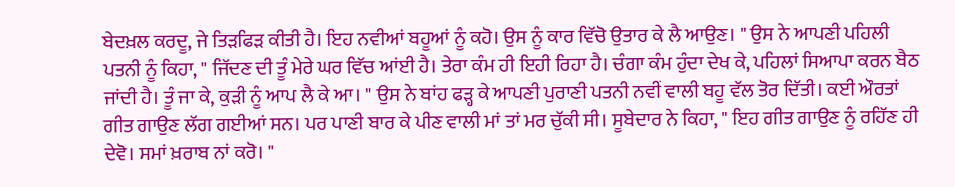ਬੇਦਖ਼ਲ ਕਰਦੂ, ਜੇ ਤਿੜਫਿੜ ਕੀਤੀ ਹੈ। ਇਹ ਨਵੀਆਂ ਬਹੂਆਂ ਨੂੰ ਕਹੋ। ਉਸ ਨੂੰ ਕਾਰ ਵਿੱਚੋ ਉਤਾਰ ਕੇ ਲੈ ਆਉਣ। " ਉਸ ਨੇ ਆਪਣੀ ਪਹਿਲੀ ਪਤਨੀ ਨੂੰ ਕਿਹਾ, " ਜਿੱਦਣ ਦੀ ਤੂੰ ਮੇਰੇ ਘਰ ਵਿੱਚ ਆਂਈ ਹੈ। ਤੇਰਾ ਕੰਮ ਹੀ ਇਹੀ ਰਿਹਾ ਹੈ। ਚੰਗਾ ਕੰਮ ਹੁੰਦਾ ਦੇਖ ਕੇ, ਪਹਿਲਾਂ ਸਿਆਪਾ ਕਰਨ ਬੈਠ ਜਾਂਦੀ ਹੈ। ਤੂੰ ਜਾ ਕੇ, ਕੁੜੀ ਨੂੰ ਆਪ ਲੈ ਕੇ ਆ। " ਉਸ ਨੇ ਬਾਂਹ ਫੜ੍ਹ ਕੇ ਆਪਣੀ ਪੁਰਾਣੀ ਪਤਨੀ ਨਵੀਂ ਵਾਲੀ ਬਹੂ ਵੱਲ ਤੋਰ ਦਿੱਤੀ। ਕਈ ਔਰਤਾਂ ਗੀਤ ਗਾਉਣ ਲੱਗ ਗਈਆਂ ਸਨ। ਪਰ ਪਾਣੀ ਬਾਰ ਕੇ ਪੀਣ ਵਾਲੀ ਮਾਂ ਤਾਂ ਮਰ ਚੁੱਕੀ ਸੀ। ਸੂਬੇਦਾਰ ਨੇ ਕਿਹਾ, " ਇਹ ਗੀਤ ਗਾਉਣ ਨੂੰ ਰਹਿੱਣ ਹੀ ਦੇਵੋ। ਸਮਾਂ ਖ਼ਰਾਬ ਨਾਂ ਕਰੋ। "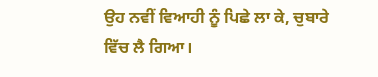ਉਹ ਨਵੀਂ ਵਿਆਹੀ ਨੂੰ ਪਿਛੇ ਲਾ ਕੇ, ਚੁਬਾਰੇ ਵਿੱਚ ਲੈ ਗਿਆ।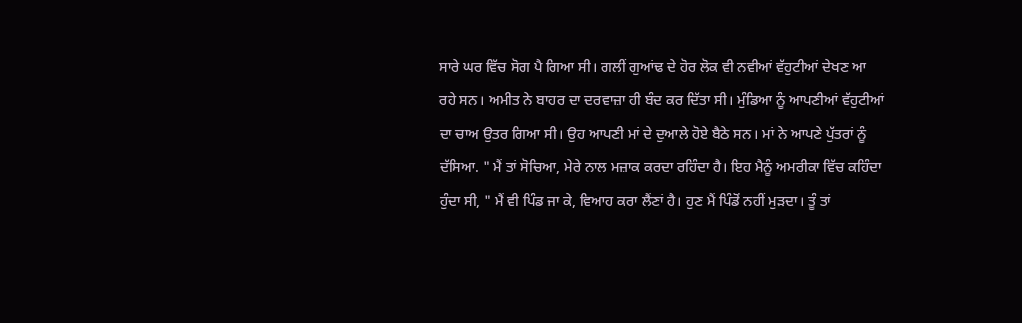ਸਾਰੇ ਘਰ ਵਿੱਚ ਸੋਗ ਪੈ ਗਿਆ ਸੀ। ਗਲੀਂ ਗੁਆਂਢ ਦੇ ਹੋਰ ਲੋਕ ਵੀ ਨਵੀਆਂ ਵੱਹੁਟੀਆਂ ਦੇਖਣ ਆ ਰਹੇ ਸਨ। ਅਮੀਤ ਨੇ ਬਾਹਰ ਦਾ ਦਰਵਾਜ਼ਾ ਹੀ ਬੰਦ ਕਰ ਦਿੱਤਾ ਸੀ। ਮੁੰਡਿਆ ਨੂੰ ਆਪਣੀਆਂ ਵੱਹੁਟੀਆਂ ਦਾ ਚਾਅ ਉਤਰ ਗਿਆ ਸੀ। ਉਹ ਆਪਣੀ ਮਾਂ ਦੇ ਦੁਆਲੇ ਹੋਏ ਬੈਠੇ ਸਨ। ਮਾਂ ਨੇ ਆਪਣੇ ਪੁੱਤਰਾਂ ਨੂੰ ਦੱਸਿਆ. " ਮੈਂ ਤਾਂ ਸੋਚਿਆ, ਮੇਰੇ ਨਾਲ ਮਜ਼ਾਕ ਕਰਦਾ ਰਹਿੰਦਾ ਹੈ। ਇਹ ਮੈਨੂੰ ਅਮਰੀਕਾ ਵਿੱਚ ਕਹਿੰਦਾ ਹੁੰਦਾ ਸੀ, " ਮੈਂ ਵੀ ਪਿੰਡ ਜਾ ਕੇ, ਵਿਆਹ ਕਰਾ ਲੈਂਣਾਂ ਹੈ। ਹੁਣ ਮੈਂ ਪਿੰਡੋਂ ਨਹੀਂ ਮੁੜਦਾ। ਤੂੰ ਤਾਂ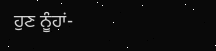ਹੁਣ ਨੂੰਹਾਂ-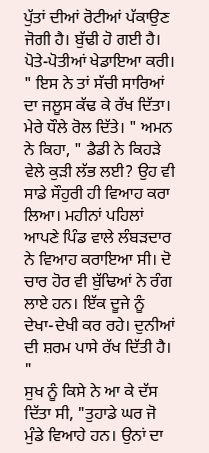ਪੁੱਤਾਂ ਦੀਆਂ ਰੋਟੀਆਂ ਪੱਕਾਉਣ ਜੋਗੀ ਹੈ। ਬੁੱਢੀ ਹੋ ਗਈ ਹੈ। ਪੋਤੇ-ਪੋਤੀਆਂ ਖੇਡਾਇਆ ਕਰੀ। " ਇਸ ਨੇ ਤਾਂ ਸੱਚੀ ਸਾਰਿਆਂ ਦਾ ਜਲੂਸ ਕੱਢ ਕੇ ਰੱਖ ਦਿੱਤਾ। ਮੇਰੇ ਧੌਲੇ ਰੋਲ ਦਿੱਤੇ। " ਅਮਨ ਨੇ ਕਿਹਾ, " ਡੈਡੀ ਨੇ ਕਿਹੜੇ ਵੇਲੇ ਕੁੜੀ ਲੱਭ ਲਈ? ਉਹ ਵੀ ਸਾਡੇ ਸੌਹੁਰੀ ਹੀ ਵਿਆਹ ਕਰਾ ਲਿਆ। ਮਹੀਨਾਂ ਪਹਿਲਾਂ ਆਪਣੇ ਪਿੰਡ ਵਾਲੇ ਲੰਬੜਦਾਰ ਨੇ ਵਿਆਹ ਕਰਾਇਆ ਸੀ। ਦੋ ਚਾਰ ਹੋਰ ਵੀ ਬੁੱਢਿਆਂ ਨੇ ਰੰਗ ਲਾਏ ਹਨ। ਇੱਕ ਦੂਜੇ ਨੂੰ ਦੇਖਾ-ਦੇਖੀ ਕਰ ਰਹੇ। ਦੁਨੀਆਂ ਦੀ ਸ਼ਰਮ ਪਾਸੇ ਰੱਖ ਦਿੱਤੀ ਹੈ। "
ਸੁਖ ਨੂੰ ਕਿਸੇ ਨੇ ਆ ਕੇ ਦੱਸ ਦਿੱਤਾ ਸੀ, "ਤੁਹਾਡੇ ਘਰ ਜੋ ਮੁੰਡੇ ਵਿਆਹੇ ਹਨ। ਉਨਾਂ ਦਾ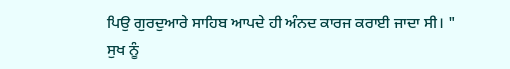ਪਿਉ ਗੁਰਦੁਆਰੇ ਸਾਹਿਬ ਆਪਦੇ ਹੀ ਅੰਨਦ ਕਾਰਜ ਕਰਾਈ ਜਾਦਾ ਸੀ। " ਸੁਖ ਨੂੰ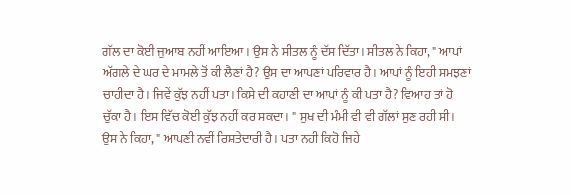ਗੱਲ ਦਾ ਕੋਈ ਜੁਆਬ ਨਹੀਂ ਆਇਆ। ਉਸ ਨੇ ਸੀਤਲ ਨੂੰ ਦੱਸ ਦਿੱਤਾ। ਸੀਤਲ ਨੇ ਕਿਹਾ, " ਆਪਾਂ ਅੱਗਲੇ ਦੇ ਘਰ ਦੇ ਮਾਮਲੇ ਤੋਂ ਕੀ ਲੈਣਾਂ ਹੈ? ਉਸ ਦਾ ਆਪਣਾਂ ਪਰਿਵਾਰ ਹੈ। ਆਪਾਂ ਨੂੰ ਇਹੀ ਸਮਝਣਾਂ ਚਾਹੀਦਾ ਹੈ। ਜਿਵੇਂ ਕੁੱਝ ਨਹੀਂ ਪਤਾ। ਕਿਸੇ ਦੀ ਕਹਾਣੀ ਦਾ ਆਪਾਂ ਨੂੰ ਕੀ ਪਤਾ ਹੈ? ਵਿਆਹ ਤਾਂ ਹੋ ਚੁੱਕਾ ਹੈ। ਇਸ ਵਿੱਚ ਕੋਈ ਕੁੱਝ ਨਹੀਂ ਕਰ ਸਕਦਾ। " ਸੁਖ ਦੀ ਮੰਮੀ ਵੀ ਵੀ ਗੱਲਾਂ ਸੁਣ ਰਹੀ ਸੀ। ਉਸ ਨੇ ਕਿਹਾ, " ਆਪਣੀ ਨਵੀਂ ਰਿਸ਼ਤੇਦਾਰੀ ਹੈ। ਪਤਾ ਨਹੀ ਕਿਹੋ ਜਿਹੇ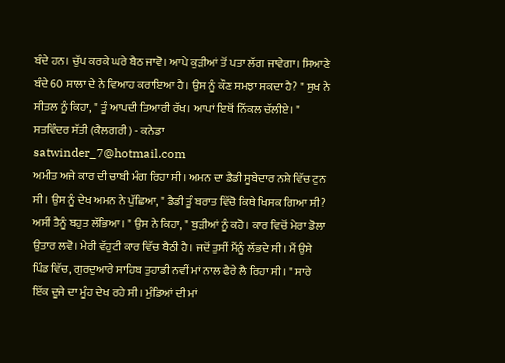ਬੰਦੇ ਹਨ। ਚੁੱਪ ਕਰਕੇ ਘਰੇ ਬੈਠ ਜਾਵੋ। ਆਪੇ ਕੁੜੀਆਂ ਤੋਂ ਪਤਾ ਲੱਗ ਜਾਵੇਗਾ। ਸਿਆਣੇ ਬੰਦੇ 60 ਸਾਲਾ ਦੇ ਨੇ ਵਿਆਹ ਕਰਾਇਆ ਹੈ। ਉਸ ਨੂੰ ਕੌਣ ਸਮਝਾ ਸਕਦਾ ਹੈ? " ਸੁਖ ਨੇ ਸੀਤਲ ਨੂੰ ਕਿਹਾ, " ਤੂੰ ਆਪਦੀ ਤਿਆਰੀ ਰੱਖ। ਆਪਾਂ ਇਥੋਂ ਨਿੱਕਲ ਚੱਲੀਏ। "
ਸਤਵਿੰਦਰ ਸੱਤੀ (ਕੈਲਗਰੀ) - ਕਨੇਡਾ
satwinder_7@hotmail.com
ਅਮੀਤ ਅਜੇ ਕਾਰ ਦੀ ਚਾਬੀ ਮੰਗ ਰਿਹਾ ਸੀ। ਅਮਨ ਦਾ ਡੈਡੀ ਸੂਬੇਦਾਰ ਨਸ਼ੇ ਵਿੱਚ ਟੁਨ ਸੀ। ਉਸ ਨੂੰ ਦੇਖ ਅਮਨ ਨੇ ਪੁੱਛਿਆ, " ਡੈਡੀ ਤੂੰ ਬਰਾਤ ਵਿੱਚੋ ਕਿਥੇ ਖਿਸਕ ਗਿਆ ਸੀ? ਅਸੀਂ ਤੈਨੂੰ ਬਹੁਤ ਲੱਭਿਆ। " ਉਸ ਨੇ ਕਿਹਾ, " ਬੁੜੀਆਂ ਨੂੰ ਕਹੋ। ਕਾਰ ਵਿਚੋਂ ਮੇਰਾ ਡੋਲਾ ਉਤਾਰ ਲਵੋ। ਮੇਰੀ ਵੱਹੁਟੀ ਕਾਰ ਵਿੱਚ ਬੈਠੀ ਹੈ। ਜਦੋਂ ਤੁਸੀਂ ਮੈਂਨੂੰ ਲੱਭਦੇ ਸੀ। ਮੈਂ ਉਸੇ ਪਿੰਡ ਵਿੱਚ, ਗੁਰਦੁਆਰੇ ਸਾਹਿਬ ਤੁਹਾਡੀ ਨਵੀਂ ਮਾਂ ਨਾਲ ਫੈਰੇ ਲੈ ਰਿਹਾ ਸੀ। " ਸਾਰੇ ਇੱਕ ਦੂਜੇ ਦਾ ਮੂੰਹ ਦੇਖ ਰਹੇ ਸੀ। ਮੁੰਡਿਆਂ ਦੀ ਮਾਂ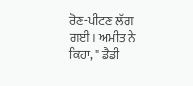ਰੋਣ-ਪੀਟਣ ਲੱਗ ਗਈ। ਅਮੀਤ ਨੇ ਕਿਹਾ, " ਡੈਡੀ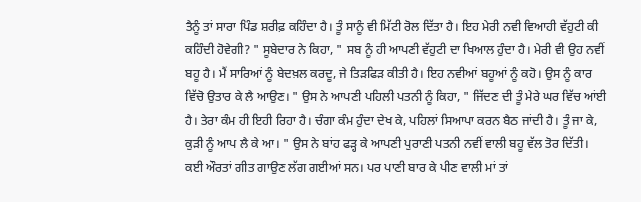ਤੈਨੂੰ ਤਾਂ ਸਾਰਾ ਪਿੰਡ ਸ਼ਰੀਫ਼ ਕਹਿੰਦਾ ਹੈ। ਤੂੰ ਸਾਨੂੰ ਵੀ ਮਿੱਟੀ ਰੋਲ ਦਿੱਤਾ ਹੈ। ਇਹ ਮੇਰੀ ਨਵੀ ਵਿਆਹੀ ਵੱਹੁਟੀ ਕੀ ਕਹਿੰਦੀ ਹੋਵੇਗੀ? " ਸੂਬੇਦਾਰ ਨੇ ਕਿਹਾ, " ਸਬ ਨੂੰ ਹੀ ਆਪਣੀ ਵੱਹੁਟੀ ਦਾ ਖਿਆਲ ਹੁੰਦਾ ਹੈ। ਮੇਰੀ ਵੀ ਉਹ ਨਵੀਂ ਬਹੂ ਹੈ। ਮੈਂ ਸਾਰਿਆਂ ਨੂੰ ਬੇਦਖ਼ਲ ਕਰਦੂ, ਜੇ ਤਿੜਫਿੜ ਕੀਤੀ ਹੈ। ਇਹ ਨਵੀਆਂ ਬਹੂਆਂ ਨੂੰ ਕਹੋ। ਉਸ ਨੂੰ ਕਾਰ ਵਿੱਚੋ ਉਤਾਰ ਕੇ ਲੈ ਆਉਣ। " ਉਸ ਨੇ ਆਪਣੀ ਪਹਿਲੀ ਪਤਨੀ ਨੂੰ ਕਿਹਾ, " ਜਿੱਦਣ ਦੀ ਤੂੰ ਮੇਰੇ ਘਰ ਵਿੱਚ ਆਂਈ ਹੈ। ਤੇਰਾ ਕੰਮ ਹੀ ਇਹੀ ਰਿਹਾ ਹੈ। ਚੰਗਾ ਕੰਮ ਹੁੰਦਾ ਦੇਖ ਕੇ, ਪਹਿਲਾਂ ਸਿਆਪਾ ਕਰਨ ਬੈਠ ਜਾਂਦੀ ਹੈ। ਤੂੰ ਜਾ ਕੇ, ਕੁੜੀ ਨੂੰ ਆਪ ਲੈ ਕੇ ਆ। " ਉਸ ਨੇ ਬਾਂਹ ਫੜ੍ਹ ਕੇ ਆਪਣੀ ਪੁਰਾਣੀ ਪਤਨੀ ਨਵੀਂ ਵਾਲੀ ਬਹੂ ਵੱਲ ਤੋਰ ਦਿੱਤੀ। ਕਈ ਔਰਤਾਂ ਗੀਤ ਗਾਉਣ ਲੱਗ ਗਈਆਂ ਸਨ। ਪਰ ਪਾਣੀ ਬਾਰ ਕੇ ਪੀਣ ਵਾਲੀ ਮਾਂ ਤਾਂ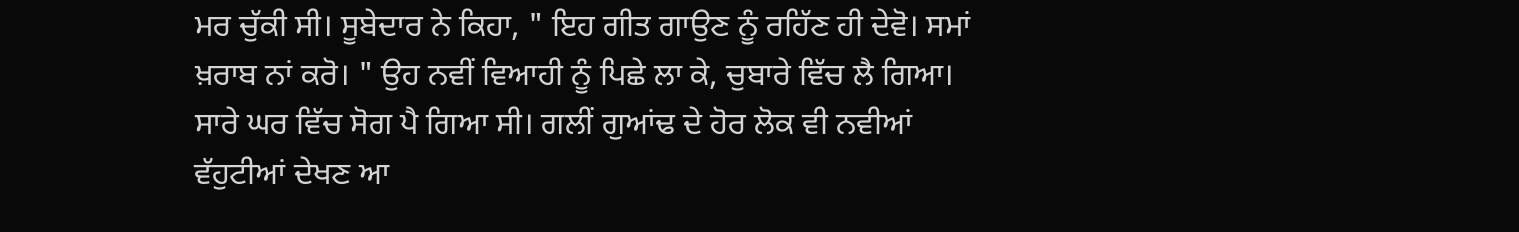ਮਰ ਚੁੱਕੀ ਸੀ। ਸੂਬੇਦਾਰ ਨੇ ਕਿਹਾ, " ਇਹ ਗੀਤ ਗਾਉਣ ਨੂੰ ਰਹਿੱਣ ਹੀ ਦੇਵੋ। ਸਮਾਂ ਖ਼ਰਾਬ ਨਾਂ ਕਰੋ। " ਉਹ ਨਵੀਂ ਵਿਆਹੀ ਨੂੰ ਪਿਛੇ ਲਾ ਕੇ, ਚੁਬਾਰੇ ਵਿੱਚ ਲੈ ਗਿਆ। ਸਾਰੇ ਘਰ ਵਿੱਚ ਸੋਗ ਪੈ ਗਿਆ ਸੀ। ਗਲੀਂ ਗੁਆਂਢ ਦੇ ਹੋਰ ਲੋਕ ਵੀ ਨਵੀਆਂ ਵੱਹੁਟੀਆਂ ਦੇਖਣ ਆ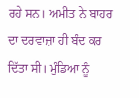ਰਹੇ ਸਨ। ਅਮੀਤ ਨੇ ਬਾਹਰ ਦਾ ਦਰਵਾਜ਼ਾ ਹੀ ਬੰਦ ਕਰ ਦਿੱਤਾ ਸੀ। ਮੁੰਡਿਆ ਨੂੰ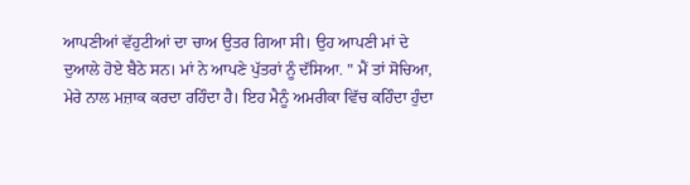ਆਪਣੀਆਂ ਵੱਹੁਟੀਆਂ ਦਾ ਚਾਅ ਉਤਰ ਗਿਆ ਸੀ। ਉਹ ਆਪਣੀ ਮਾਂ ਦੇ ਦੁਆਲੇ ਹੋਏ ਬੈਠੇ ਸਨ। ਮਾਂ ਨੇ ਆਪਣੇ ਪੁੱਤਰਾਂ ਨੂੰ ਦੱਸਿਆ. " ਮੈਂ ਤਾਂ ਸੋਚਿਆ, ਮੇਰੇ ਨਾਲ ਮਜ਼ਾਕ ਕਰਦਾ ਰਹਿੰਦਾ ਹੈ। ਇਹ ਮੈਨੂੰ ਅਮਰੀਕਾ ਵਿੱਚ ਕਹਿੰਦਾ ਹੁੰਦਾ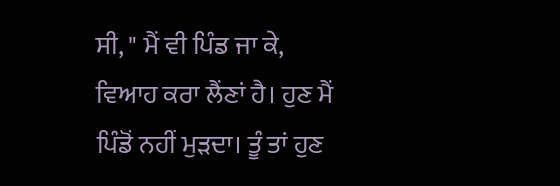ਸੀ, " ਮੈਂ ਵੀ ਪਿੰਡ ਜਾ ਕੇ, ਵਿਆਹ ਕਰਾ ਲੈਂਣਾਂ ਹੈ। ਹੁਣ ਮੈਂ ਪਿੰਡੋਂ ਨਹੀਂ ਮੁੜਦਾ। ਤੂੰ ਤਾਂ ਹੁਣ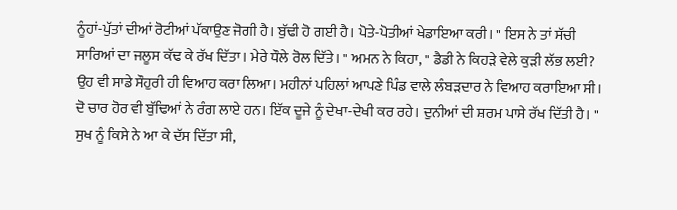ਨੂੰਹਾਂ-ਪੁੱਤਾਂ ਦੀਆਂ ਰੋਟੀਆਂ ਪੱਕਾਉਣ ਜੋਗੀ ਹੈ। ਬੁੱਢੀ ਹੋ ਗਈ ਹੈ। ਪੋਤੇ-ਪੋਤੀਆਂ ਖੇਡਾਇਆ ਕਰੀ। " ਇਸ ਨੇ ਤਾਂ ਸੱਚੀ ਸਾਰਿਆਂ ਦਾ ਜਲੂਸ ਕੱਢ ਕੇ ਰੱਖ ਦਿੱਤਾ। ਮੇਰੇ ਧੌਲੇ ਰੋਲ ਦਿੱਤੇ। " ਅਮਨ ਨੇ ਕਿਹਾ, " ਡੈਡੀ ਨੇ ਕਿਹੜੇ ਵੇਲੇ ਕੁੜੀ ਲੱਭ ਲਈ? ਉਹ ਵੀ ਸਾਡੇ ਸੌਹੁਰੀ ਹੀ ਵਿਆਹ ਕਰਾ ਲਿਆ। ਮਹੀਨਾਂ ਪਹਿਲਾਂ ਆਪਣੇ ਪਿੰਡ ਵਾਲੇ ਲੰਬੜਦਾਰ ਨੇ ਵਿਆਹ ਕਰਾਇਆ ਸੀ। ਦੋ ਚਾਰ ਹੋਰ ਵੀ ਬੁੱਢਿਆਂ ਨੇ ਰੰਗ ਲਾਏ ਹਨ। ਇੱਕ ਦੂਜੇ ਨੂੰ ਦੇਖਾ-ਦੇਖੀ ਕਰ ਰਹੇ। ਦੁਨੀਆਂ ਦੀ ਸ਼ਰਮ ਪਾਸੇ ਰੱਖ ਦਿੱਤੀ ਹੈ। "
ਸੁਖ ਨੂੰ ਕਿਸੇ ਨੇ ਆ ਕੇ ਦੱਸ ਦਿੱਤਾ ਸੀ,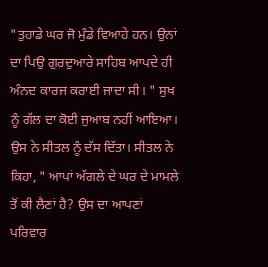"ਤੁਹਾਡੇ ਘਰ ਜੋ ਮੁੰਡੇ ਵਿਆਹੇ ਹਨ। ਉਨਾਂ ਦਾ ਪਿਉ ਗੁਰਦੁਆਰੇ ਸਾਹਿਬ ਆਪਦੇ ਹੀ ਅੰਨਦ ਕਾਰਜ ਕਰਾਈ ਜਾਦਾ ਸੀ। " ਸੁਖ ਨੂੰ ਗੱਲ ਦਾ ਕੋਈ ਜੁਆਬ ਨਹੀਂ ਆਇਆ। ਉਸ ਨੇ ਸੀਤਲ ਨੂੰ ਦੱਸ ਦਿੱਤਾ। ਸੀਤਲ ਨੇ ਕਿਹਾ, " ਆਪਾਂ ਅੱਗਲੇ ਦੇ ਘਰ ਦੇ ਮਾਮਲੇ ਤੋਂ ਕੀ ਲੈਣਾਂ ਹੈ? ਉਸ ਦਾ ਆਪਣਾਂ ਪਰਿਵਾਰ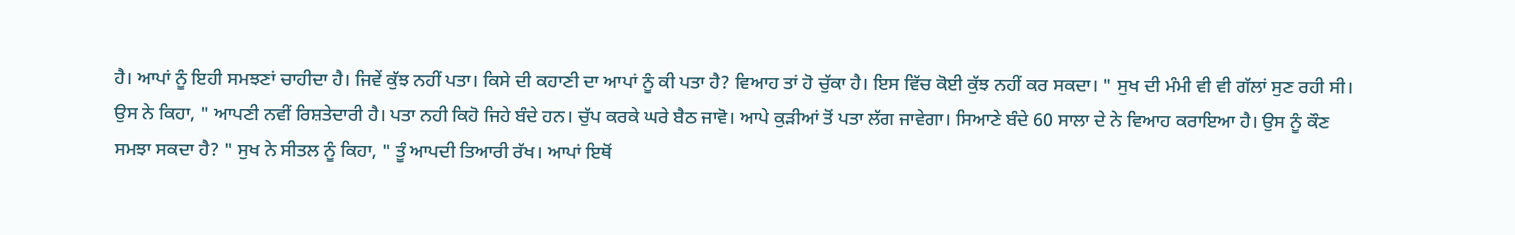ਹੈ। ਆਪਾਂ ਨੂੰ ਇਹੀ ਸਮਝਣਾਂ ਚਾਹੀਦਾ ਹੈ। ਜਿਵੇਂ ਕੁੱਝ ਨਹੀਂ ਪਤਾ। ਕਿਸੇ ਦੀ ਕਹਾਣੀ ਦਾ ਆਪਾਂ ਨੂੰ ਕੀ ਪਤਾ ਹੈ? ਵਿਆਹ ਤਾਂ ਹੋ ਚੁੱਕਾ ਹੈ। ਇਸ ਵਿੱਚ ਕੋਈ ਕੁੱਝ ਨਹੀਂ ਕਰ ਸਕਦਾ। " ਸੁਖ ਦੀ ਮੰਮੀ ਵੀ ਵੀ ਗੱਲਾਂ ਸੁਣ ਰਹੀ ਸੀ। ਉਸ ਨੇ ਕਿਹਾ, " ਆਪਣੀ ਨਵੀਂ ਰਿਸ਼ਤੇਦਾਰੀ ਹੈ। ਪਤਾ ਨਹੀ ਕਿਹੋ ਜਿਹੇ ਬੰਦੇ ਹਨ। ਚੁੱਪ ਕਰਕੇ ਘਰੇ ਬੈਠ ਜਾਵੋ। ਆਪੇ ਕੁੜੀਆਂ ਤੋਂ ਪਤਾ ਲੱਗ ਜਾਵੇਗਾ। ਸਿਆਣੇ ਬੰਦੇ 60 ਸਾਲਾ ਦੇ ਨੇ ਵਿਆਹ ਕਰਾਇਆ ਹੈ। ਉਸ ਨੂੰ ਕੌਣ ਸਮਝਾ ਸਕਦਾ ਹੈ? " ਸੁਖ ਨੇ ਸੀਤਲ ਨੂੰ ਕਿਹਾ, " ਤੂੰ ਆਪਦੀ ਤਿਆਰੀ ਰੱਖ। ਆਪਾਂ ਇਥੋਂ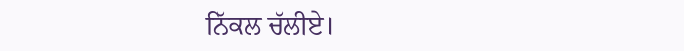ਨਿੱਕਲ ਚੱਲੀਏ।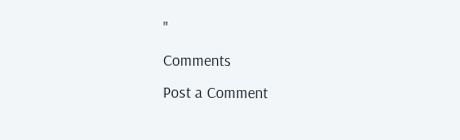"
Comments
Post a Comment